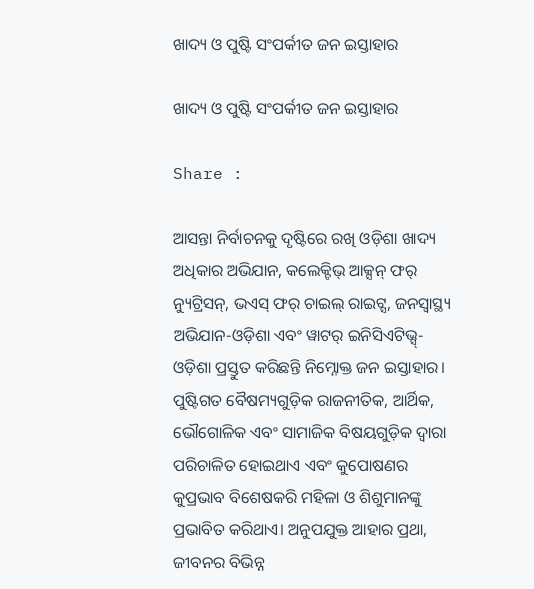ଖାଦ୍ୟ ଓ ପୁଷ୍ଟି ସଂପର୍କୀତ ଜନ ଇସ୍ତାହାର

ଖାଦ୍ୟ ଓ ପୁଷ୍ଟି ସଂପର୍କୀତ ଜନ ଇସ୍ତାହାର

Share :

ଆସନ୍ତା ନିର୍ବାଚନକୁ ଦୃଷ୍ଟିରେ ରଖି ଓଡ଼ିଶା ଖାଦ୍ୟ ଅଧିକାର ଅଭିଯାନ, କଲେକ୍ଟିଭ୍ ଆକ୍ସନ୍ ଫର୍ ନ୍ୟୁଟ୍ରିସନ୍, ଭଏସ୍ ଫର୍ ଚାଇଲ୍ ରାଇଟ୍ସ, ଜନସ୍ବାସ୍ଥ୍ୟ ଅଭିଯାନ-ଓଡ଼ିଶା ଏବଂ ୱାଟର୍ ଇନିସିଏଟିଭ୍ସ୍-ଓଡ଼ିଶା ପ୍ରସ୍ତୁତ କରିଛନ୍ତି ନିମ୍ନୋକ୍ତ ଜନ ଇସ୍ତାହାର। ପୁଷ୍ଟିଗତ ବୈଷମ୍ୟଗୁଡ଼ିକ ରାଜନୀତିକ, ଆର୍ଥିକ, ଭୌଗୋଳିକ ଏବଂ ସାମାଜିକ ବିଷୟଗୁଡ଼ିକ ଦ୍ବାରା ପରିଚାଳିତ ହୋଇଥାଏ ଏବଂ କୁପୋଷଣର କୁପ୍ରଭାବ ବିଶେଷକରି ମହିଳା ଓ ଶିଶୁମାନଙ୍କୁ ପ୍ରଭାବିତ କରିଥାଏ। ଅନୁପଯୁକ୍ତ ଆହାର ପ୍ରଥା, ଜୀବନର ବିଭିନ୍ନ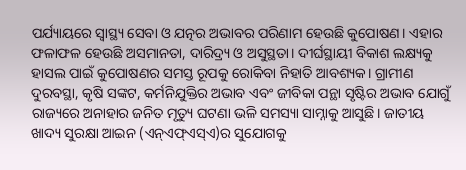ପର୍ଯ୍ୟାୟରେ ସ୍ବାସ୍ଥ୍ୟ ସେବା ଓ ଯତ୍ନର ଅଭାବର ପରିଣାମ ହେଉଛି କୁପୋଷଣ। ଏହାର ଫଳାଫଳ ହେଉଛି ଅସମାନତା, ଦାରିଦ୍ର୍ୟ ଓ ଅସୁସ୍ଥତା। ଦୀର୍ଘସ୍ଥାୟୀ ବିକାଶ ଲକ୍ଷ୍ୟକୁ ହାସଲ ପାଇଁ କୁପୋଷଣର ସମସ୍ତ ରୂପକୁ ରୋକିବା ନିହାତି ଆବଶ୍ୟକ। ଗ୍ରାମୀଣ ଦୁରବସ୍ଥା, କୃଷି ସଙ୍କଟ, କର୍ମନିଯୁକ୍ତିର ଅଭାବ ଏବଂ ଜୀବିକା ପନ୍ଥା ସୃଷ୍ଟିର ଅଭାବ ଯୋଗୁଁ ରାଜ୍ୟରେ ଅନାହାର ଜନିତ ମୃତ୍ୟୁ ଘଟଣା ଭଳି ସମସ୍ୟା ସାମ୍ନାକୁ ଆସୁଛି। ଜାତୀୟ ଖାଦ୍ୟ ସୁରକ୍ଷା ଆଇନ (ଏନ୍ଏଫ୍ଏସ୍ଏ)ର ସୁଯୋଗକୁ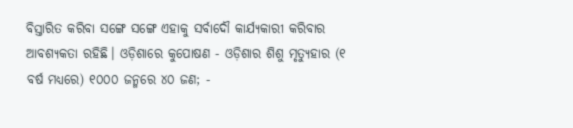ବିସ୍ତାରିତ କରିବା ସଙ୍ଗେ ସଙ୍ଗେ ଏହାକୁ ସର୍ବାଦୌ କାର୍ଯ୍ୟକାରୀ କରିବାର ଆବଶ୍ୟକତା ରହିଛି। ଓଡ଼ିଶାରେ କୁପୋଷଣ - ଓଡ଼ିଶାର ଶିଶୁ ମୃତ୍ୟୁହାର (୧ ବର୍ଷ ମଧ୍ୟରେ) ୧୦୦୦ ଜନ୍ମରେ ୪୦ ଜଣ; -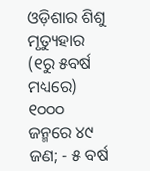ଓଡ଼ିଶାର ଶିଶୁ ମୃତ୍ୟୁହାର (୧ରୁ ୫ବର୍ଷ ମଧ୍ୟରେ) ୧୦୦୦ ଜନ୍ମରେ ୪୯ ଜଣ; - ୫ ବର୍ଷ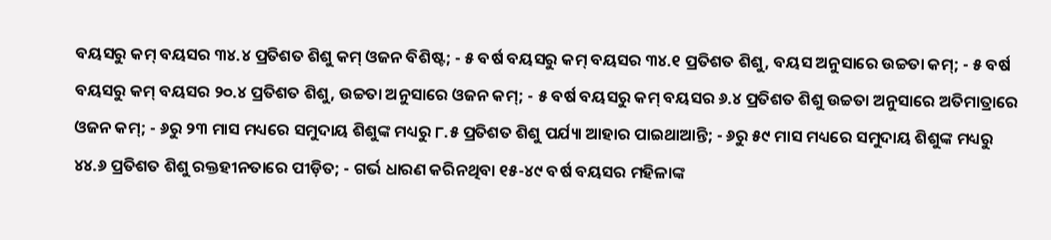ବୟସରୁ କମ୍ ବୟସର ୩୪.୪ ପ୍ରତିଶତ ଶିଶୁ କମ୍ ଓଜନ ବିଶିଷ୍ଟ; - ୫ ବର୍ଷ ବୟସରୁ କମ୍ ବୟସର ୩୪.୧ ପ୍ରତିଶତ ଶିଶୁ, ବୟସ ଅନୁସାରେ ଉଚ୍ଚତା କମ୍; - ୫ ବର୍ଷ ବୟସରୁ କମ୍ ବୟସର ୨୦.୪ ପ୍ରତିଶତ ଶିଶୁ, ଉଚ୍ଚତା ଅନୁସାରେ ଓଜନ କମ୍; - ୫ ବର୍ଷ ବୟସରୁ କମ୍ ବୟସର ୬.୪ ପ୍ରତିଶତ ଶିଶୁ ଉଚ୍ଚତା ଅନୁସାରେ ଅତିମାତ୍ରାରେ ଓଜନ କମ୍; - ୬ରୁ ୨୩ ମାସ ମଧ୍ୟରେ ସମୁଦାୟ ଶିଶୁଙ୍କ ମଧ୍ୟରୁ ୮.୫ ପ୍ରତିଶତ ଶିଶୁ ପର୍ଯ୍ୟା ଆହାର ପାଇଥାଆନ୍ତି; - ୬ରୁ ୫୯ ମାସ ମଧ୍ୟରେ ସମୁଦାୟ ଶିଶୁଙ୍କ ମଧ୍ୟରୁ ୪୪.୬ ପ୍ରତିଶତ ଶିଶୁ ରକ୍ତହୀନତାରେ ପୀଡ଼ିତ; - ଗର୍ଭ ଧାରଣ କରିନଥିବା ୧୫-୪୯ ବର୍ଷ ବୟସର ମହିଳାଙ୍କ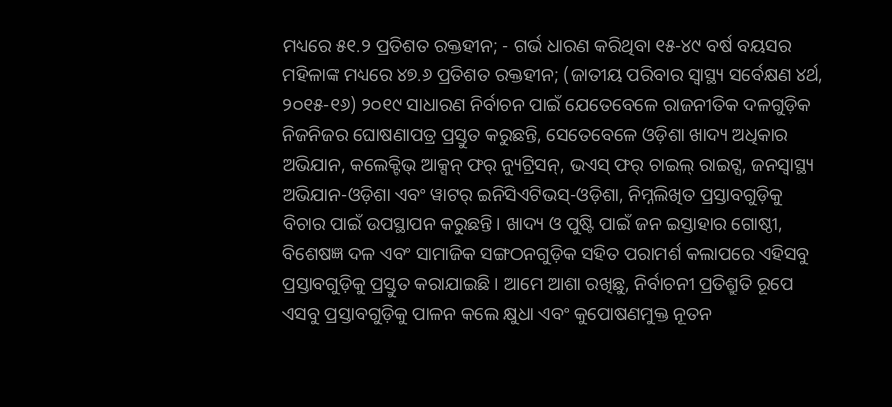ମଧ୍ୟରେ ୫୧.୨ ପ୍ରତିଶତ ରକ୍ତହୀନ; - ଗର୍ଭ ଧାରଣ କରିଥିବା ୧୫-୪୯ ବର୍ଷ ବୟସର ମହିଳାଙ୍କ ମଧ୍ୟରେ ୪୭.୬ ପ୍ରତିଶତ ରକ୍ତହୀନ; (ଜାତୀୟ ପରିବାର ସ୍ବାସ୍ଥ୍ୟ ସର୍ବେକ୍ଷଣ ୪ର୍ଥ, ୨୦୧୫-୧୬) ୨୦୧୯ ସାଧାରଣ ନିର୍ବାଚନ ପାଇଁ ଯେତେବେଳେ ରାଜନୀତିକ ଦଳଗୁଡ଼ିକ ନିଜନିଜର ଘୋଷଣାପତ୍ର ପ୍ରସ୍ତୁତ କରୁଛନ୍ତି, ସେତେବେଳେ ଓଡ଼ିଶା ଖାଦ୍ୟ ଅଧିକାର ଅଭିଯାନ, କଲେକ୍ଟିଭ୍ ଆକ୍ସନ୍ ଫର୍ ନ୍ୟୁଟ୍ରିସନ୍, ଭଏସ୍ ଫର୍ ଚାଇଲ୍ ରାଇଟ୍ସ, ଜନସ୍ବାସ୍ଥ୍ୟ ଅଭିଯାନ-ଓଡ଼ିଶା ଏବଂ ୱାଟର୍ ଇନିସିଏଟିଭସ୍-ଓଡ଼ିଶା, ନିମ୍ନଲିଖିତ ପ୍ରସ୍ତାବଗୁଡ଼ିକୁ ବିଚାର ପାଇଁ ଉପସ୍ଥାପନ କରୁଛନ୍ତି। ଖାଦ୍ୟ ଓ ପୁଷ୍ଟି ପାଇଁ ଜନ ଇସ୍ତାହାର ଗୋଷ୍ଠୀ, ବିଶେଷଜ୍ଞ ଦଳ ଏବଂ ସାମାଜିକ ସଙ୍ଗଠନଗୁଡ଼ିକ ସହିତ ପରାମର୍ଶ କଲାପରେ ଏହିସବୁ ପ୍ରସ୍ତାବଗୁଡ଼ିକୁ ପ୍ରସ୍ତୁତ କରାଯାଇଛି। ଆମେ ଆଶା ରଖିଛୁ, ନିର୍ବାଚନୀ ପ୍ରତିଶ୍ରୁତି ରୂପେ ଏସବୁ ପ୍ରସ୍ତାବଗୁଡ଼ିକୁ ପାଳନ କଲେ କ୍ଷୁଧା ଏବଂ କୁପୋଷଣମୁକ୍ତ ନୂତନ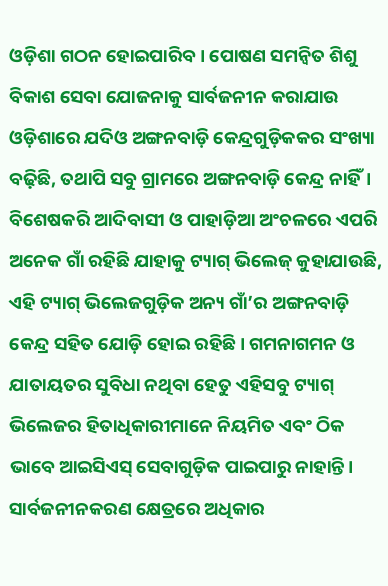ଓଡ଼ିଶା ଗଠନ ହୋଇପାରିବ। ପୋଷଣ ସମନ୍ବିତ ଶିଶୁ ବିକାଶ ସେବା ଯୋଜନାକୁ ସାର୍ବଜନୀନ କରାଯାଉ ଓଡ଼ିଶାରେ ଯଦିଓ ଅଙ୍ଗନବାଡ଼ି କେନ୍ଦ୍ରଗୁଡ଼ିକକର ସଂଖ୍ୟା ବଢ଼ିଛି, ତଥାପି ସବୁ ଗ୍ରାମରେ ଅଙ୍ଗନବାଡ଼ି କେନ୍ଦ୍ର ନାହିଁ। ବିଶେଷକରି ଆଦିବାସୀ ଓ ପାହାଡ଼ିଆ ଅଂଚଳରେ ଏପରି ଅନେକ ଗାଁ ରହିଛି ଯାହାକୁ ଟ୍ୟାଗ୍ ଭିଲେଜ୍ କୁହାଯାଉଛି, ଏହି ଟ୍ୟାଗ୍ ଭିଲେଜଗୁଡ଼ିକ ଅନ୍ୟ ଗାଁ’ର ଅଙ୍ଗନବାଡ଼ି କେନ୍ଦ୍ର ସହିତ ଯୋଡ଼ି ହୋଇ ରହିଛି। ଗମନାଗମନ ଓ ଯାତାୟତର ସୁବିଧା ନଥିବା ହେତୁ ଏହିସବୁ ଟ୍ୟାଗ୍ ଭିଲେଜର ହିତାଧିକାରୀମାନେ ନିୟମିତ ଏବଂ ଠିକ ଭାବେ ଆଇସିଏସ୍ ସେବାଗୁଡ଼ିକ ପାଇପାରୁ ନାହାନ୍ତି। ସାର୍ବଜନୀନକରଣ କ୍ଷେତ୍ରରେ ଅଧିକାର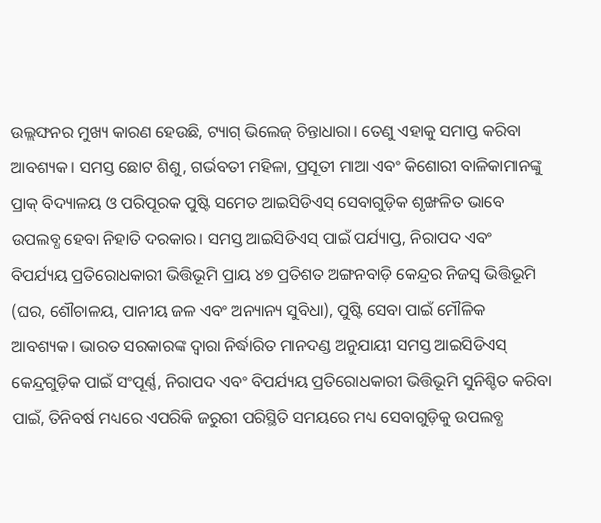ଉଲ୍ଲଙ୍ଘନର ମୁଖ୍ୟ କାରଣ ହେଉଛି, ଟ୍ୟାଗ୍ ଭିଲେଜ୍ ଚିନ୍ତାଧାରା। ତେଣୁ ଏହାକୁ ସମାପ୍ତ କରିବା ଆବଶ୍ୟକ। ସମସ୍ତ ଛୋଟ ଶିଶୁ, ଗର୍ଭବତୀ ମହିଳା, ପ୍ରସୂତୀ ମାଆ ଏବଂ କିଶୋରୀ ବାଳିକାମାନଙ୍କୁ ପ୍ରାକ୍ ବିଦ୍ୟାଳୟ ଓ ପରିପୂରକ ପୁଷ୍ଟି ସମେତ ଆଇସିଡିଏସ୍ ସେବାଗୁଡ଼ିକ ଶୃଙ୍ଖଳିତ ଭାବେ ଉପଲବ୍ଧ ହେବା ନିହାତି ଦରକାର। ସମସ୍ତ ଆଇସିଡିଏସ୍ ପାଇଁ ପର୍ଯ୍ୟାପ୍ତ, ନିରାପଦ ଏବଂ ବିପର୍ଯ୍ୟୟ ପ୍ରତିରୋଧକାରୀ ଭିତ୍ତିଭୂମି ପ୍ରାୟ ୪୭ ପ୍ରତିଶତ ଅଙ୍ଗନବାଡ଼ି କେନ୍ଦ୍ରର ନିଜସ୍ବ ଭିତ୍ତିଭୂମି (ଘର, ଶୌଚାଳୟ, ପାନୀୟ ଜଳ ଏବଂ ଅନ୍ୟାନ୍ୟ ସୁବିଧା), ପୁଷ୍ଟି ସେବା ପାଇଁ ମୌଳିକ ଆବଶ୍ୟକ। ଭାରତ ସରକାରଙ୍କ ଦ୍ବାରା ନିର୍ଦ୍ଧାରିତ ମାନଦଣ୍ଡ ଅନୁଯାୟୀ ସମସ୍ତ ଆଇସିଡିଏସ୍ କେନ୍ଦ୍ରଗୁଡ଼ିକ ପାଇଁ ସଂପୂର୍ଣ୍ଣ, ନିରାପଦ ଏବଂ ବିପର୍ଯ୍ୟୟ ପ୍ରତିରୋଧକାରୀ ଭିତ୍ତିଭୂମି ସୁନିଶ୍ଚିତ କରିବା ପାଇଁ, ତିନିବର୍ଷ ମଧ୍ୟରେ ଏପରିକି ଜରୁରୀ ପରିସ୍ଥିତି ସମୟରେ ମଧ୍ୟ ସେବାଗୁଡ଼ିକୁ ଉପଲବ୍ଧ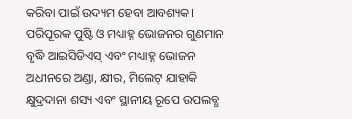କରିବା ପାଇଁ ଉଦ୍ୟମ ହେବା ଆବଶ୍ୟକ। ପରିପୂରକ ପୁଷ୍ଟି ଓ ମଧ୍ୟାହ୍ନ ଭୋଜନର ଗୁଣମାନ ବୃଦ୍ଧି ଆଇସିଡିଏସ୍ ଏବଂ ମଧ୍ୟାହ୍ନ ଭୋଜନ ଅଧୀନରେ ଅଣ୍ଡା, କ୍ଷୀର, ମିଲେଟ୍ ଯାହାକି କ୍ଷୁଦ୍ରଦାନା ଶସ୍ୟ ଏବଂ ସ୍ଥାନୀୟ ରୂପେ ଉପଲବ୍ଧ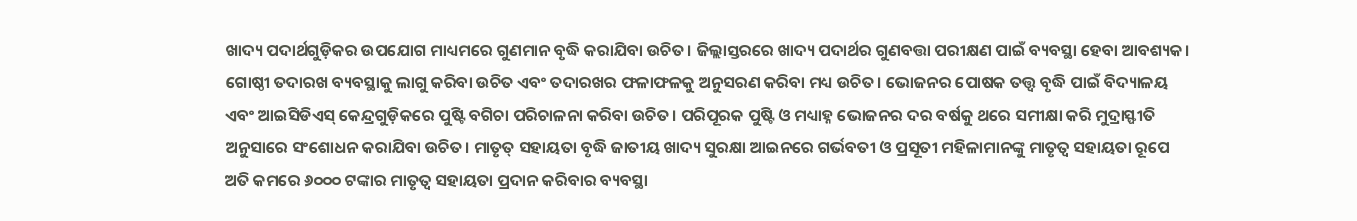ଖାଦ୍ୟ ପଦାର୍ଥଗୁଡ଼ିକର ଉପଯୋଗ ମାଧ୍ୟମରେ ଗୁଣମାନ ବୃଦ୍ଧି କରାଯିବା ଉଚିତ। ଜିଲ୍ଲାସ୍ତରରେ ଖାଦ୍ୟ ପଦାର୍ଥର ଗୁଣବତ୍ତା ପରୀକ୍ଷଣ ପାଇଁ ବ୍ୟବସ୍ଥା ହେବା ଆବଶ୍ୟକ। ଗୋଷ୍ଠୀ ତଦାରଖ ବ୍ୟବସ୍ଥାକୁ ଲାଗୁ କରିବା ଉଚିତ ଏବଂ ତଦାରଖର ଫଳାଫଳକୁ ଅନୁସରଣ କରିବା ମଧ୍ୟ ଉଚିତ। ଭୋଜନର ପୋଷକ ତତ୍ତ୍ବ ବୃଦ୍ଧି ପାଇଁ ବିଦ୍ୟାଳୟ ଏବଂ ଆଇସିଡିଏସ୍ କେନ୍ଦ୍ରଗୁଡ଼ିକରେ ପୁଷ୍ଟି ବଗିଚା ପରିଚାଳନା କରିବା ଉଚିତ। ପରିପୂରକ ପୁଷ୍ଟି ଓ ମଧ୍ୟାହ୍ନ ଭୋଜନର ଦର ବର୍ଷକୁ ଥରେ ସମୀକ୍ଷା କରି ମୁଦ୍ରାସ୍ଫୀତି ଅନୁସାରେ ସଂଶୋଧନ କରାଯିବା ଉଚିତ। ମାତୃତ୍ ସହାୟତା ବୃଦ୍ଧି ଜାତୀୟ ଖାଦ୍ୟ ସୁରକ୍ଷା ଆଇନରେ ଗର୍ଭବତୀ ଓ ପ୍ରସୂତୀ ମହିଳାମାନଙ୍କୁ ମାତୃତ୍ବ ସହାୟତା ରୂପେ ଅତି କମରେ ୬୦୦୦ ଟଙ୍କାର ମାତୃତ୍ବ ସହାୟତା ପ୍ରଦାନ କରିବାର ବ୍ୟବସ୍ଥା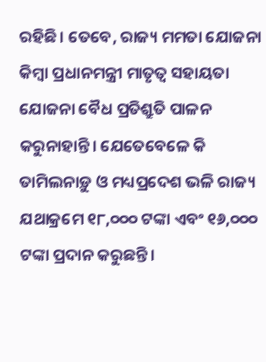ରହିଛି। ତେବେ, ରାଜ୍ୟ ମମତା ଯୋଜନା କିମ୍ବା ପ୍ରଧାନମନ୍ତ୍ରୀ ମାତୃତ୍ବ ସହାୟତା ଯୋଜନା ବୈଧ ପ୍ରତିଶ୍ରୁତି ପାଳନ କରୁନାହାନ୍ତି। ଯେତେବେଳେ କି ତାମିଲନାଡ଼ୁ ଓ ମଧ୍ୟପ୍ରଦେଶ ଭଳି ରାଜ୍ୟ ଯଥାକ୍ରମେ ୧୮,୦୦୦ ଟଙ୍କା ଏବଂ ୧୬,୦୦୦ ଟଙ୍କା ପ୍ରଦାନ କରୁଛନ୍ତି।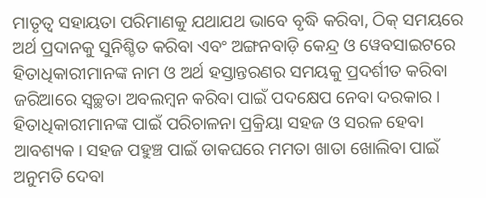ମାତୃତ୍ବ ସହାୟତା ପରିମାଣକୁ ଯଥାଯଥ ଭାବେ ବୃଦ୍ଧି କରିବା, ଠିକ୍ ସମୟରେ ଅର୍ଥ ପ୍ରଦାନକୁ ସୁନିଶ୍ଚିତ କରିବା ଏବଂ ଅଙ୍ଗନବାଡ଼ି କେନ୍ଦ୍ର ଓ ୱେବସାଇଟରେ ହିତାଧିକାରୀମାନଙ୍କ ନାମ ଓ ଅର୍ଥ ହସ୍ତାନ୍ତରଣର ସମୟକୁ ପ୍ରଦର୍ଶୀତ କରିବା ଜରିଆରେ ସ୍ବଚ୍ଛତା ଅବଲମ୍ବନ କରିବା ପାଇଁ ପଦକ୍ଷେପ ନେବା ଦରକାର। ହିତାଧିକାରୀମାନଙ୍କ ପାଇଁ ପରିଚାଳନା ପ୍ରକ୍ରିୟା ସହଜ ଓ ସରଳ ହେବା ଆବଶ୍ୟକ। ସହଜ ପହୁଞ୍ଚ ପାଇଁ ଡାକଘରେ ମମତା ଖାତା ଖୋଲିବା ପାଇଁ ଅନୁମତି ଦେବା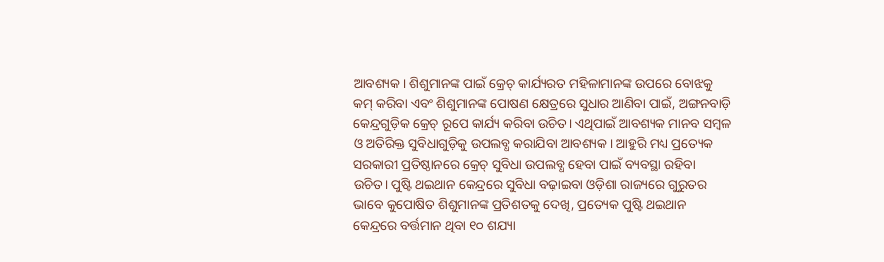ଆବଶ୍ୟକ। ଶିଶୁମାନଙ୍କ ପାଇଁ କ୍ରେଚ୍ କାର୍ଯ୍ୟରତ ମହିଳାମାନଙ୍କ ଉପରେ ବୋଝକୁ କମ୍ କରିବା ଏବଂ ଶିଶୁମାନଙ୍କ ପୋଷଣ କ୍ଷେତ୍ରରେ ସୁଧାର ଆଣିବା ପାଇଁ, ଅଙ୍ଗନବାଡ଼ି କେନ୍ଦ୍ରଗୁଡ଼ିକ କ୍ରେଚ୍ ରୂପେ କାର୍ଯ୍ୟ କରିବା ଉଚିତ। ଏଥିପାଇଁ ଆବଶ୍ୟକ ମାନବ ସମ୍ବଳ ଓ ଅତିରିକ୍ତ ସୁବିଧାଗୁଡ଼ିକୁ ଉପଲବ୍ଧ କରାଯିବା ଆବଶ୍ୟକ। ଆହୁରି ମଧ୍ୟ ପ୍ରତ୍ୟେକ ସରକାରୀ ପ୍ରତିଷ୍ଠାନରେ କ୍ରେଚ୍ ସୁବିଧା ଉପଲବ୍ଧ ହେବା ପାଇଁ ବ୍ୟବସ୍ଥା ରହିବା ଉଚିତ। ପୁଷ୍ଟି ଥଇଥାନ କେନ୍ଦ୍ରରେ ସୁବିଧା ବଢ଼ାଇବା ଓଡ଼ିଶା ରାଜ୍ୟରେ ଗୁରୁତର ଭାବେ କୁପୋଷିତ ଶିଶୁମାନଙ୍କ ପ୍ରତିଶତକୁ ଦେଖି, ପ୍ରତ୍ୟେକ ପୁଷ୍ଟି ଥଇଥାନ କେନ୍ଦ୍ରରେ ବର୍ତ୍ତମାନ ଥିବା ୧୦ ଶଯ୍ୟା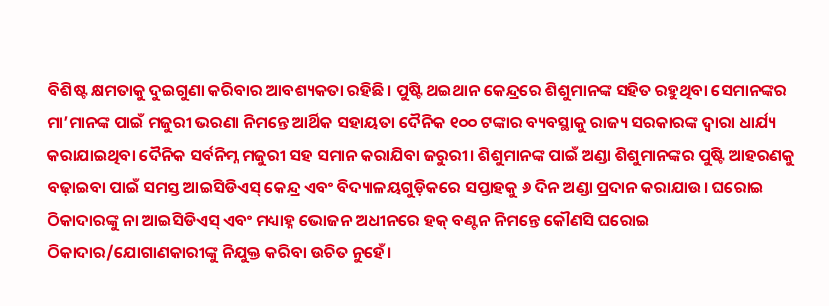ବିଶିଷ୍ଟ କ୍ଷମତାକୁ ଦୁଇଗୁଣା କରିବାର ଆବଶ୍ୟକତା ରହିଛି। ପୁଷ୍ଟି ଥଇଥାନ କେନ୍ଦ୍ରରେ ଶିଶୁମାନଙ୍କ ସହିତ ରହୁଥିବା ସେମାନଙ୍କର ମା’ମାନଙ୍କ ପାଇଁ ମଜୁରୀ ଭରଣା ନିମନ୍ତେ ଆର୍ଥିକ ସହାୟତା ଦୈନିକ ୧୦୦ ଟଙ୍କାର ବ୍ୟବସ୍ଥାକୁ ରାଜ୍ୟ ସରକାରଙ୍କ ଦ୍ବାରା ଧାର୍ଯ୍ୟ କରାଯାଇଥିବା ଦୈନିକ ସର୍ବନିମ୍ନ ମଜୁରୀ ସହ ସମାନ କରାଯିବା ଜରୁରୀ। ଶିଶୁମାନଙ୍କ ପାଇଁ ଅଣ୍ଡା ଶିଶୁମାନଙ୍କର ପୁଷ୍ଟି ଆହରଣକୁ ବଢ଼ାଇବା ପାଇଁ ସମସ୍ତ ଆଇସିଡିଏସ୍ କେନ୍ଦ୍ର ଏବଂ ବିଦ୍ୟାଳୟଗୁଡ଼ିକରେ ସପ୍ତାହକୁ ୬ ଦିନ ଅଣ୍ଡା ପ୍ରଦାନ କରାଯାଉ। ଘରୋଇ ଠିକାଦାରଙ୍କୁ ନା ଆଇସିଡିଏସ୍ ଏବଂ ମଧ୍ୟାହ୍ନ ଭୋଜନ ଅଧୀନରେ ହକ୍ ବଣ୍ଟନ ନିମନ୍ତେ କୌଣସି ଘରୋଇ ଠିକାଦାର/ଯୋଗାଣକାରୀଙ୍କୁ ନିଯୁକ୍ତ କରିବା ଉଚିତ ନୁହେଁ।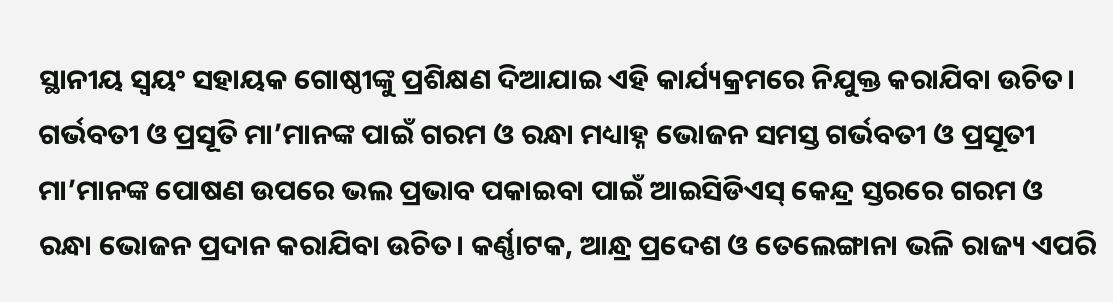ସ୍ଥାନୀୟ ସ୍ବୟଂ ସହାୟକ ଗୋଷ୍ଠୀଙ୍କୁ ପ୍ରଶିକ୍ଷଣ ଦିଆଯାଇ ଏହି କାର୍ଯ୍ୟକ୍ରମରେ ନିଯୁକ୍ତ କରାଯିବା ଉଚିତ। ଗର୍ଭବତୀ ଓ ପ୍ରସୂତି ମା’ମାନଙ୍କ ପାଇଁ ଗରମ ଓ ରନ୍ଧା ମଧ୍ୟାହ୍ନ ଭୋଜନ ସମସ୍ତ ଗର୍ଭବତୀ ଓ ପ୍ରସୂତୀ ମା’ମାନଙ୍କ ପୋଷଣ ଉପରେ ଭଲ ପ୍ରଭାବ ପକାଇବା ପାଇଁ ଆଇସିଡିଏସ୍ କେନ୍ଦ୍ର ସ୍ତରରେ ଗରମ ଓ ରନ୍ଧା ଭୋଜନ ପ୍ରଦାନ କରାଯିବା ଉଚିତ। କର୍ଣ୍ଣାଟକ, ଆନ୍ଧ୍ର ପ୍ରଦେଶ ଓ ତେଲେଙ୍ଗାନା ଭଳି ରାଜ୍ୟ ଏପରି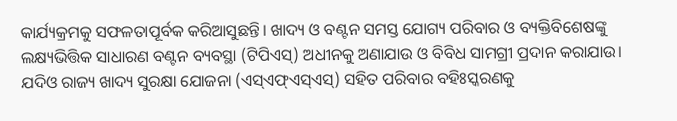କାର୍ଯ୍ୟକ୍ରମକୁ ସଫଳତାପୂର୍ବକ କରିଆସୁଛନ୍ତି। ଖାଦ୍ୟ ଓ ବଣ୍ଟନ ସମସ୍ତ ଯୋଗ୍ୟ ପରିବାର ଓ ବ୍ୟକ୍ତିବିଶେଷଙ୍କୁ ଲକ୍ଷ୍ୟଭିତ୍ତିକ ସାଧାରଣ ବଣ୍ଟନ ବ୍ୟବସ୍ଥା (ଟିପିଏସ୍) ଅଧୀନକୁ ଅଣାଯାଉ ଓ ବିବିଧ ସାମଗ୍ରୀ ପ୍ରଦାନ କରାଯାଉ। ଯଦିଓ ରାଜ୍ୟ ଖାଦ୍ୟ ସୁରକ୍ଷା ଯୋଜନା (ଏସ୍ଏଫ୍ଏସ୍ଏସ୍) ସହିତ ପରିବାର ବହିଃସ୍କରଣକୁ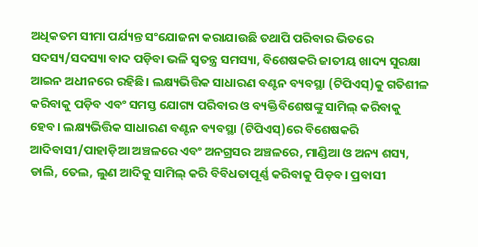ଅଧିକତମ ସୀମା ପର୍ଯ୍ୟନ୍ତ ସଂଯୋଜନା କରାଯାଉଛି ତଥାପି ପରିବାର ଭିତରେ ସଦସ୍ୟ/ସଦସ୍ୟା ବାଦ ପଡ଼ିବା ଭଳି ସ୍ବତନ୍ତ୍ର ସମସ୍ୟା, ବିଶେଷକରି ଜାତୀୟ ଖାଦ୍ୟ ସୁରକ୍ଷା ଆଇନ ଅଧୀନରେ ରହିଛି। ଲକ୍ଷ୍ୟଭିତ୍ତିକ ସାଧାରଣ ବଣ୍ଟନ ବ୍ୟବସ୍ଥା (ଟିପିଏସ୍)କୁ ଗତିଶୀଳ କରିବାକୁ ପଡ଼ିବ ଏବଂ ସମସ୍ତ ଯୋଗ୍ୟ ପରିବାର ଓ ବ୍ୟକ୍ତିବିଶେଷଙ୍କୁ ସାମିଲ୍ କରିବାକୁ ହେବ। ଲକ୍ଷ୍ୟଭିତ୍ତିକ ସାଧାରଣ ବଣ୍ଟନ ବ୍ୟବସ୍ଥା (ଟିପିଏସ୍)ରେ ବିଶେଷକରି ଆଦିବାସୀ/ପାହାଡ଼ିଆ ଅଞ୍ଚଳରେ ଏବଂ ଅନଗ୍ରସର ଅଞ୍ଚଳରେ, ମାଣ୍ଡିଆ ଓ ଅନ୍ୟ ଶସ୍ୟ, ଡାଲି, ତେଲ, ଲୁଣ ଆଦିକୁ ସାମିଲ୍ କରି ବିବିଧତାପୂର୍ଣ୍ଣ କରିବାକୁ ପିଡ଼ବ। ପ୍ରବାସୀ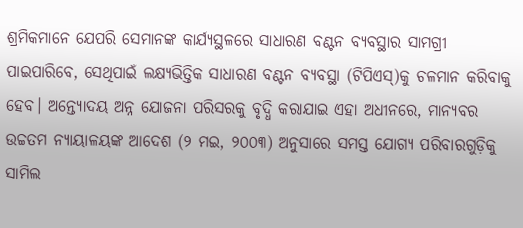ଶ୍ରମିକମାନେ ଯେପରି ସେମାନଙ୍କ କାର୍ଯ୍ୟସ୍ଥଳରେ ସାଧାରଣ ବଣ୍ଟନ ବ୍ୟବସ୍ଥାର ସାମଗ୍ରୀ ପାଇପାରିବେ, ସେଥିପାଇଁ ଲକ୍ଷ୍ୟଭିତ୍ତିକ ସାଧାରଣ ବଣ୍ଟନ ବ୍ୟବସ୍ଥା (ଟିପିଏସ୍)କୁ ଚଳମାନ କରିବାକୁ ହେବ। ଅନ୍ତ୍ୟୋଦୟ ଅନ୍ନ ଯୋଜନା ପରିସରକୁ ବୃଦ୍ଧି କରାଯାଇ ଏହା ଅଧୀନରେ, ମାନ୍ୟବର ଉଚ୍ଚତମ ନ୍ୟାୟାଳୟଙ୍କ ଆଦେଶ (୨ ମଇ, ୨୦୦୩) ଅନୁସାରେ ସମସ୍ତ ଯୋଗ୍ୟ ପରିବାରଗୁଡ଼ିକୁ ସାମିଲ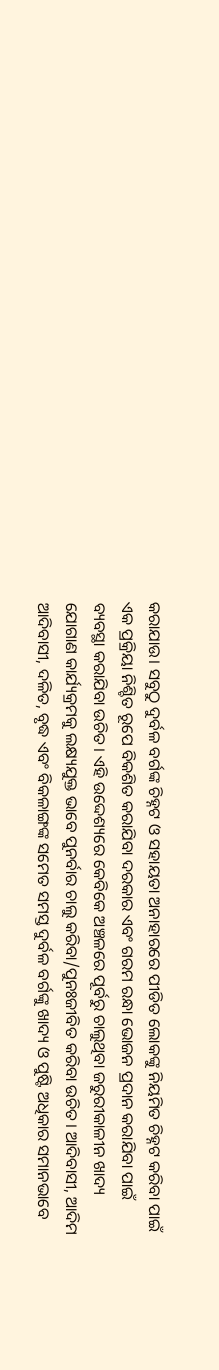କରାଯାଉ। ସବୁଠୁ ଦୁର୍ବଳ ବର୍ଗଙ୍କ ଚିହ୍ନଟ ଓ ସହାୟତା ଅନାହାରରେ ପୀଡିତ ଲୋକଙ୍କୁ ନିୟମିତ ଚିହ୍ନଟ କରିବା ପାଇଁ ଏକ ପ୍ରକ୍ରିୟା ନିଶ୍ଚିତ ରୂପେ ବିକଶିତ କରାଯିବା ଦରକାର ଏବଂ ଗରମ ରନ୍ଧା ଭୋଜନ ପ୍ରଦାନ କରାଯିବା ପାଇଁ ବ୍ୟବସ୍ଥା କରାଯିବା ଉଚିତ। ଏହି ଉଦ୍ଦେଶ୍ୟରେ କେବିକେ ଅଞ୍ଚଳରେ ପୂର୍ବରୁ ଚାଲୁଥିବା ଜରୁରୀକାଳୀନ ଖାଦ୍ୟ ଯୋଗାଣ କାର୍ଯ୍ୟକ୍ରମକୁ ଲକ୍ଷ୍ୟଯୁକ୍ତ ଭାବେ ପୁନର୍ବାର ଚାଲୁ କରିବା/ପୁନଃଜୀବିତ କରିବା ଉଚିତ। ଆଦିବାସୀ, ଆଦିମ ଆଦିବାସୀ, ଦଳିତ, ବୃଦ୍ଧ ଏବଂ ବିକଳାଙ୍ଗଙ୍କ ସମେତ ସମସ୍ତ ଦୁର୍ବଳ ବର୍ଗଙ୍କୁ ଖାଦ୍ୟ ଓ ପୁଷ୍ଟି ଅଧିକାର ସମାନଭାବେ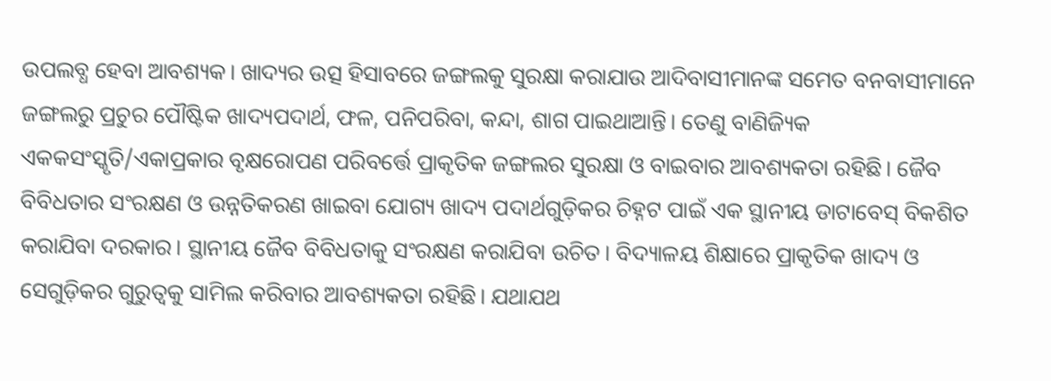ଉପଲବ୍ଧ ହେବା ଆବଶ୍ୟକ। ଖାଦ୍ୟର ଉତ୍ସ ହିସାବରେ ଜଙ୍ଗଲକୁ ସୁରକ୍ଷା କରାଯାଉ ଆଦିବାସୀମାନଙ୍କ ସମେତ ବନବାସୀମାନେ ଜଙ୍ଗଲରୁ ପ୍ରଚୁର ପୌଷ୍ଟିକ ଖାଦ୍ୟପଦାର୍ଥ, ଫଳ, ପନିପରିବା, କନ୍ଦା, ଶାଗ ପାଇଥାଆନ୍ତି। ତେଣୁ ବାଣିଜ୍ୟିକ ଏକକସଂସ୍କୃତି/ଏକାପ୍ରକାର ବୃକ୍ଷରୋପଣ ପରିବର୍ତ୍ତେ ପ୍ରାକୃତିକ ଜଙ୍ଗଲର ସୁରକ୍ଷା ଓ ବାଇବାର ଆବଶ୍ୟକତା ରହିଛି। ଜୈବ ବିବିଧତାର ସଂରକ୍ଷଣ ଓ ଉନ୍ନତିକରଣ ଖାଇବା ଯୋଗ୍ୟ ଖାଦ୍ୟ ପଦାର୍ଥଗୁଡ଼ିକର ଚିହ୍ନଟ ପାଇଁ ଏକ ସ୍ଥାନୀୟ ଡାଟାବେସ୍ ବିକଶିତ କରାଯିବା ଦରକାର। ସ୍ଥାନୀୟ ଜୈବ ବିବିଧତାକୁ ସଂରକ୍ଷଣ କରାଯିବା ଉଚିତ। ବିଦ୍ୟାଳୟ ଶିକ୍ଷାରେ ପ୍ରାକୃତିକ ଖାଦ୍ୟ ଓ ସେଗୁଡ଼ିକର ଗୁରୁତ୍ବକୁ ସାମିଲ କରିବାର ଆବଶ୍ୟକତା ରହିଛି। ଯଥାଯଥ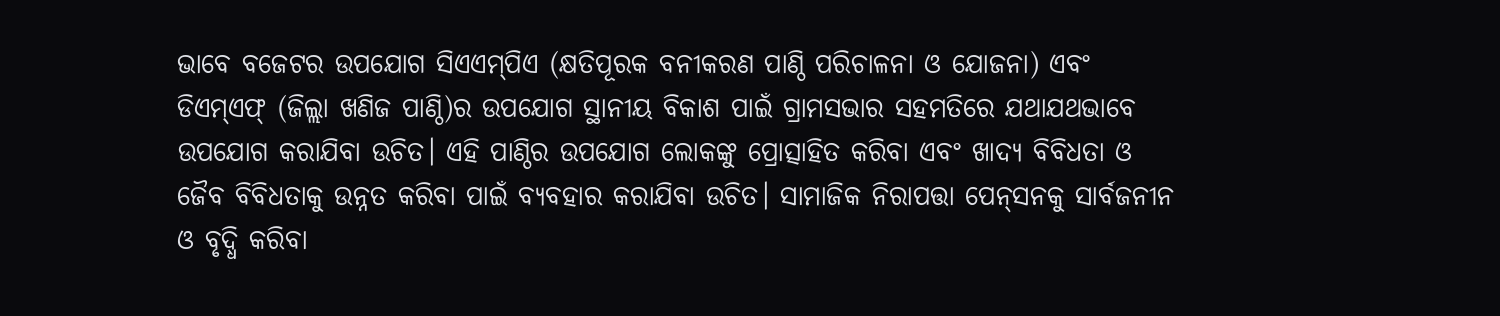ଭାବେ ବଜେଟର ଉପଯୋଗ ସିଏଏମ୍‌ପିଏ (କ୍ଷତିପୂରକ ବନୀକରଣ ପାଣ୍ଠି ପରିଚାଳନା ଓ ଯୋଜନା) ଏବଂ ଡିଏମ୍ଏଫ୍ (ଜିଲ୍ଲା ଖଣିଜ ପାଣ୍ଠି)ର ଉପଯୋଗ ସ୍ଥାନୀୟ ବିକାଶ ପାଇଁ ଗ୍ରାମସଭାର ସହମତିରେ ଯଥାଯଥଭାବେ ଉପଯୋଗ କରାଯିବା ଉଚିତ। ଏହି ପାଣ୍ଠିର ଉପଯୋଗ ଲୋକଙ୍କୁ ପ୍ରୋତ୍ସାହିତ କରିବା ଏବଂ ଖାଦ୍ୟ ବିବିଧତା ଓ ଜୈବ ବିବିଧତାକୁ ଉନ୍ନତ କରିବା ପାଇଁ ବ୍ୟବହାର କରାଯିବା ଉଚିତ। ସାମାଜିକ ନିରାପତ୍ତା ପେନ୍‌ସନକୁ ସାର୍ବଜନୀନ ଓ ବୃଦ୍ଧି କରିବା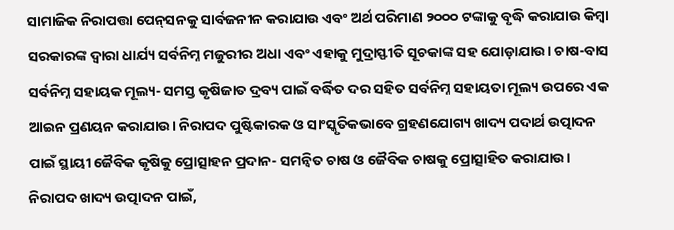ସାମାଜିକ ନିରାପତ୍ତା ପେନ୍‌ସନକୁ ସାର୍ବଜନୀନ କରାଯାଉ ଏବଂ ଅର୍ଥ ପରିମାଣ ୨୦୦୦ ଟଙ୍କାକୁ ବୃଦ୍ଧି କରାଯାଉ କିମ୍ବା ସରକାରଙ୍କ ଦ୍ବାରା ଧାର୍ଯ୍ୟ ସର୍ବନିମ୍ନ ମଜୁରୀର ଅଧା ଏବଂ ଏହାକୁ ମୁଦ୍ରାସ୍ଫୀତି ସୂଚକାଙ୍କ ସହ ଯୋଡ଼ାଯାଉ। ଚାଷ-ବାସ ସର୍ବନିମ୍ନ ସହାୟକ ମୂଲ୍ୟ- ସମସ୍ତ କୃଷିଜାତ ଦ୍ରବ୍ୟ ପାଇଁ ବର୍ଦ୍ଧିତ ଦର ସହିତ ସର୍ବନିମ୍ନ ସହାୟତା ମୂଲ୍ୟ ଉପରେ ଏକ ଆଇନ ପ୍ରଣୟନ କରାଯାଉ। ନିରାପଦ ପୁଷ୍ଟିକାରକ ଓ ସାଂସ୍କୃତିକଭାବେ ଗ୍ରହଣଯୋଗ୍ୟ ଖାଦ୍ୟ ପଦାର୍ଥ ଉତ୍ପାଦନ ପାଇଁ ସ୍ଥାୟୀ ଜୈବିକ କୃଷିକୁ ପ୍ରୋତ୍ସାହନ ପ୍ରଦାନ- ସମନ୍ବିତ ଚାଷ ଓ ଜୈବିକ ଚାଷକୁ ପ୍ରୋତ୍ସାହିତ କରାଯାଉ। ନିରାପଦ ଖାଦ୍ୟ ଉତ୍ପାଦନ ପାଇଁ,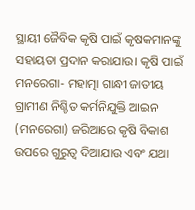ସ୍ଥାୟୀ ଜୈବିକ କୃଷି ପାଇଁ କୃଷକମାନଙ୍କୁ ସହାୟତା ପ୍ରଦାନ କରାଯାଉ। କୃଷି ପାଇଁ ମନରେଗା- ମହାତ୍ମା ଗାନ୍ଧୀ ଜାତୀୟ ଗ୍ରାମୀଣ ନିଶ୍ଚିତ କର୍ମନିଯୁକ୍ତି ଆଇନ (ମନରେଗା) ଜରିଆରେ କୃଷି ବିକାଶ ଉପରେ ଗୁରୁତ୍ବ ଦିଆଯାଉ ଏବଂ ଯଥା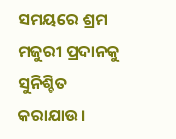ସମୟରେ ଶ୍ରମ ମଜୁରୀ ପ୍ରଦାନକୁ ସୁନିଶ୍ଚିତ କରାଯାଉ।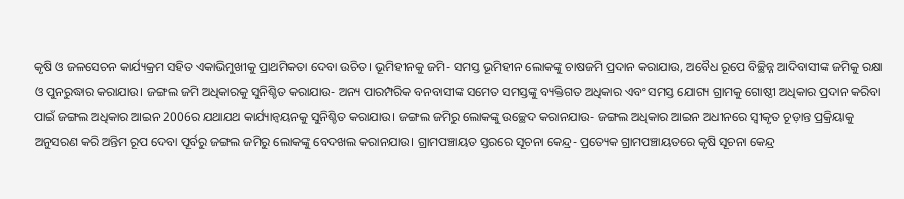କୃଷି ଓ ଜଳସେଚନ କାର୍ଯ୍ୟକ୍ରମ ସହିତ ଏକାଭିମୁଖୀକୁ ପ୍ରାଥମିକତା ଦେବା ଉଚିତ। ଭୂମିହୀନକୁ ଜମି- ସମସ୍ତ ଭୂମିହୀନ ଲୋକଙ୍କୁ ଚାଷଜମି ପ୍ରଦାନ କରାଯାଉ, ଅବୈଧ ରୂପେ ବିଚ୍ଛିନ୍ନ ଆଦିବାସୀଙ୍କ ଜମିକୁ ରକ୍ଷା ଓ ପୁନରୁଦ୍ଧାର କରାଯାଉ। ଜଙ୍ଗଲ ଜମି ଅଧିକାରକୁ ସୁନିଶ୍ଚିତ କରାଯାଉ- ଅନ୍ୟ ପାରମ୍ପରିକ ବନବାସୀଙ୍କ ସମେତ ସମସ୍ତଙ୍କୁ ବ୍ୟକ୍ତିଗତ ଅଧିକାର ଏବଂ ସମସ୍ତ ଯୋଗ୍ୟ ଗ୍ରାମକୁ ଗୋଷ୍ଠୀ ଅଧିକାର ପ୍ରଦାନ କରିବା ପାଇଁ ଜଙ୍ଗଲ ଅଧିକାର ଆଇନ 2006ର ଯଥାଯଥ କାର୍ଯ୍ୟାନ୍ବୟନକୁ ସୁନିଶ୍ଚିତ କରାଯାଉ। ଜଙ୍ଗଲ ଜମିରୁ ଲୋକଙ୍କୁ ଉଚ୍ଛେଦ କରାନଯାଉ- ଜଙ୍ଗଲ ଅଧିକାର ଆଇନ ଅଧୀନରେ ସ୍ବୀକୃତ ଚୂଡ଼ାନ୍ତ ପ୍ରକ୍ରିୟାକୁ ଅନୁସରଣ କରି ଅନ୍ତିମ ରୂପ ଦେବା ପୂର୍ବରୁ ଜଙ୍ଗଲ ଜମିରୁ ଲୋକଙ୍କୁ ବେଦଖଲ କରାନଯାଉ। ଗ୍ରାମପଞ୍ଚାୟତ ସ୍ତରରେ ସୂଚନା କେନ୍ଦ୍ର- ପ୍ରତ୍ୟେକ ଗ୍ରାମପଞ୍ଚାୟତରେ କୃଷି ସୂଚନା କେନ୍ଦ୍ର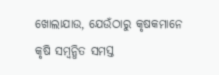ଖୋଲାଯାଉ, ଯେଉଁଠାରୁ କୃଷକମାନେ କୃଷି ସମ୍ବନ୍ଧିତ ସମସ୍ତ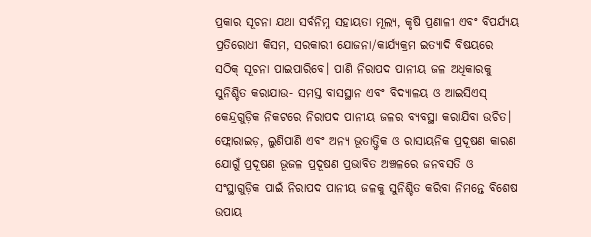ପ୍ରକାର ସୂଚନା ଯଥା ସର୍ବନିମ୍ନ ସହାୟତା ମୂଲ୍ୟ, କୃଷି ପ୍ରଣାଳୀ ଏବଂ ବିପର୍ଯ୍ୟୟ ପ୍ରତିରୋଧୀ କିସମ, ସରକାରୀ ଯୋଜନା/କାର୍ଯ୍ୟକ୍ରମ ଇତ୍ୟାଦି ବିଷୟରେ ସଠିକ୍ ସୂଚନା ପାଇପାରିବେ। ପାଣି ନିରାପଦ ପାନୀୟ ଜଳ ଅଧିକାରକୁ ସୁନିଶ୍ଚିତ କରାଯାଉ- ସମସ୍ତ ବାସସ୍ଥାନ ଏବଂ ବିଦ୍ୟାଳୟ ଓ ଆଇସିଏସ୍ କେନ୍ଦ୍ରଗୁଡ଼ିକ ନିକଟରେ ନିରାପଦ ପାନୀୟ ଜଳର ବ୍ୟବସ୍ଥା କରାଯିବା ଉଚିତ। ଫ୍ଲୋରାଇଡ଼, ଲୁଣିପାଣି ଏବଂ ଅନ୍ୟ ଭୂତାତ୍ତ୍ବିକ ଓ ରାସାୟନିକ ପ୍ରଦୂଷଣ କାରଣ ଯୋଗୁଁ ପ୍ରଦୂଷଣ ଭୂଜଳ ପ୍ରଦୂଷଣ ପ୍ରଭାବିତ ଅଞ୍ଚଳରେ ଜନବସତି ଓ ସଂସ୍ଥାଗୁଡ଼ିକ ପାଇଁ ନିରାପଦ ପାନୀୟ ଜଳକୁ ସୁନିଶ୍ଚିତ କରିବା ନିମନ୍ତେ ବିଶେଷ ଉପାୟ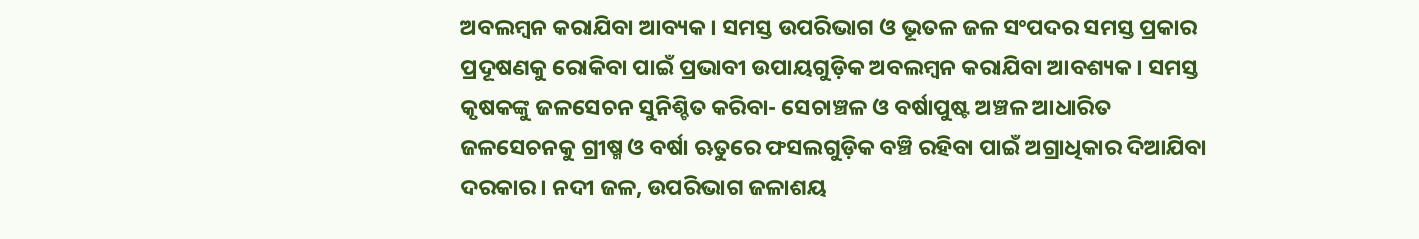ଅବଲମ୍ବନ କରାଯିବା ଆବ୍ୟକ। ସମସ୍ତ ଉପରିଭାଗ ଓ ଭୂତଳ ଜଳ ସଂପଦର ସମସ୍ତ ପ୍ରକାର ପ୍ରଦୂଷଣକୁ ରୋକିବା ପାଇଁ ପ୍ରଭାବୀ ଉପାୟଗୁଡ଼ିକ ଅବଲମ୍ବନ କରାଯିବା ଆବଶ୍ୟକ। ସମସ୍ତ କୃଷକଙ୍କୁ ଜଳସେଚନ ସୁନିଶ୍ଚିତ କରିବା- ସେଚାଞ୍ଚଳ ଓ ବର୍ଷାପୁଷ୍ଟ ଅଞ୍ଚଳ ଆଧାରିତ ଜଳସେଚନକୁ ଗ୍ରୀଷ୍ମ ଓ ବର୍ଷା ଋତୁରେ ଫସଲଗୁଡ଼ିକ ବଞ୍ଚି ରହିବା ପାଇଁ ଅଗ୍ରାଧିକାର ଦିଆଯିବା ଦରକାର। ନଦୀ ଜଳ, ଉପରିଭାଗ ଜଳାଶୟ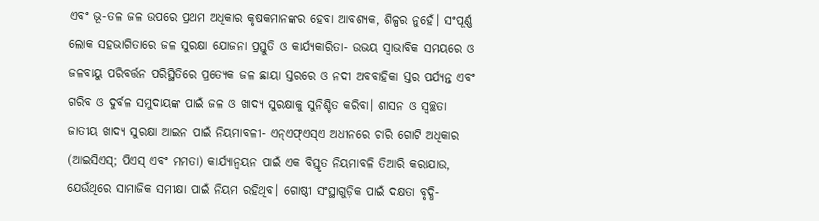ଏବଂ ଭୂ-ତଳ ଜଳ ଉପରେ ପ୍ରଥମ ଅଧିକାର କୃଷକମାନଙ୍କର ହେବା ଆବଶ୍ୟକ, ଶିଳ୍ପର ନୁହେଁ। ସଂପୂର୍ଣ୍ଣ ଲୋକ ସହଭାଗିତାରେ ଜଳ ସୁରକ୍ଷା ଯୋଜନା ପ୍ରସ୍ତୁତି ଓ କାର୍ଯ୍ୟକାରିତା- ଉଭୟ ସ୍ବାଭାବିକ ସମୟରେ ଓ ଜଳବାୟୁ ପରିବର୍ତ୍ତନ ପରିସ୍ଥିତିରେ ପ୍ରତ୍ୟେକ ଜଳ ଛାୟା ସ୍ତରରେ ଓ ନଦୀ ଅବବାହିକା ସ୍ତର ପର୍ଯ୍ୟନ୍ତ ଏବଂ ଗରିବ ଓ ଦୁର୍ବଳ ସମୁଦାୟଙ୍କ ପାଇଁ ଜଳ ଓ ଖାଦ୍ୟ ସୁରକ୍ଷାକୁ ସୁନିଶ୍ଚିତ କରିବା। ଶାସନ ଓ ସ୍ବଚ୍ଛତା ଜାତୀୟ ଖାଦ୍ୟ ସୁରକ୍ଷା ଆଇନ ପାଇଁ ନିୟମାବଳୀ- ଏନ୍ଏଫ୍ଏସ୍ଏ ଅଧୀନରେ ଚାରି ଗୋଟି ଅଧିକାର (ଆଇସିଏସ୍; ପିଏସ୍ ଏବଂ ମମତା) କାର୍ଯ୍ୟାନ୍ବୟନ ପାଇଁ ଏକ ବିସ୍ତୃତ ନିୟମାବଳି ତିଆରି କରାଯାଉ, ଯେଉଁଥିରେ ସାମାଜିକ ସମୀକ୍ଷା ପାଇଁ ନିୟମ ରହିଥିବ। ଗୋଷ୍ଠୀ ସଂସ୍ଥାଗୁଡ଼ିକ ପାଇଁ ଦକ୍ଷତା ବୃଦ୍ଧି-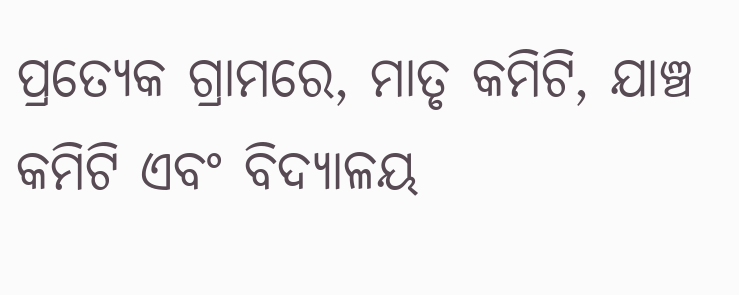ପ୍ରତ୍ୟେକ ଗ୍ରାମରେ, ମାତୃ କମିଟି, ଯାଞ୍ଚ କମିଟି ଏବଂ ବିଦ୍ୟାଳୟ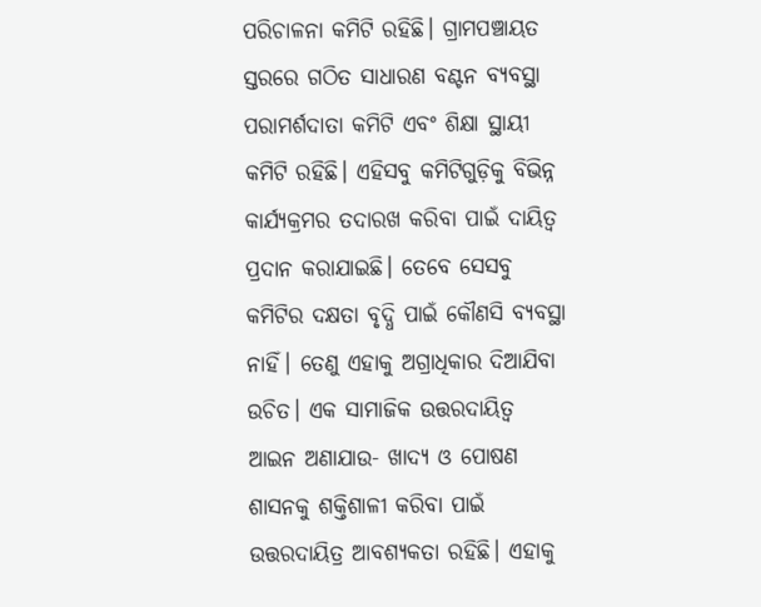ପରିଚାଳନା କମିଟି ରହିଛି। ଗ୍ରାମପଞ୍ଚାୟତ ସ୍ତରରେ ଗଠିତ ସାଧାରଣ ବଣ୍ଟନ ବ୍ୟବସ୍ଥା ପରାମର୍ଶଦାତା କମିଟି ଏବଂ ଶିକ୍ଷା ସ୍ଥାୟୀ କମିଟି ରହିଛି। ଏହିସବୁ କମିଟିଗୁଡ଼ିକୁ ବିଭିନ୍ନ କାର୍ଯ୍ୟକ୍ରମର ତଦାରଖ କରିବା ପାଇଁ ଦାୟିତ୍ବ ପ୍ରଦାନ କରାଯାଇଛି। ତେବେ ସେସବୁ କମିଟିର ଦକ୍ଷତା ବୃଦ୍ଧି ପାଇଁ କୌଣସି ବ୍ୟବସ୍ଥା ନାହିଁ। ତେଣୁ ଏହାକୁ ଅଗ୍ରାଧିକାର ଦିଆଯିବା ଉଚିତ। ଏକ ସାମାଜିକ ଉତ୍ତରଦାୟିତ୍ବ ଆଇନ ଅଣାଯାଉ- ଖାଦ୍ୟ ଓ ପୋଷଣ ଶାସନକୁ ଶକ୍ତିଶାଳୀ କରିବା ପାଇଁ ଉତ୍ତରଦାୟିତ୍ର ଆବଶ୍ୟକତା ରହିଛି। ଏହାକୁ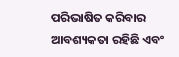ପରିଭାଷିତ କରିବାର ଆବଶ୍ୟକତା ରହିଛି ଏବଂ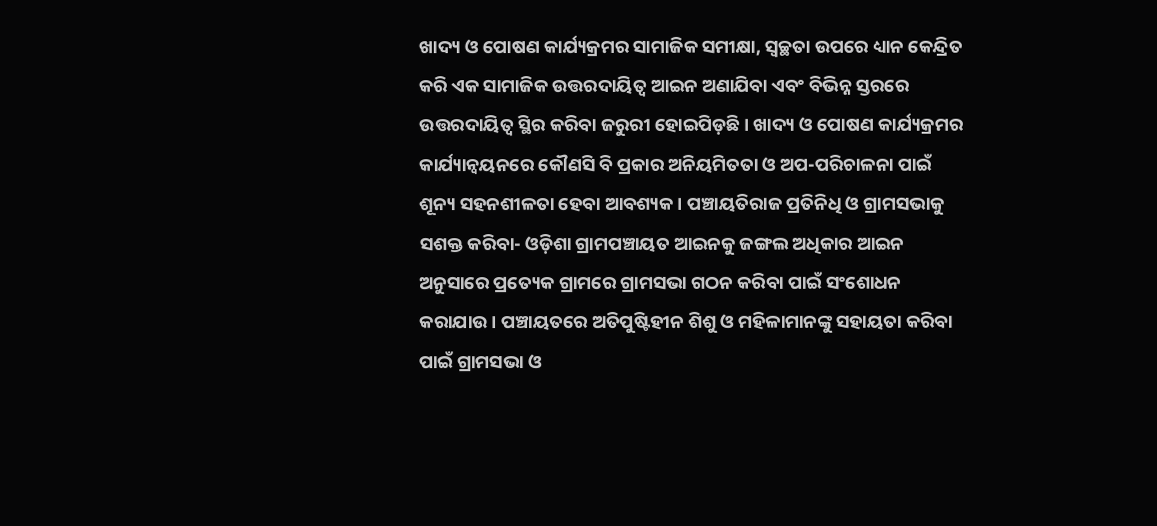ଖାଦ୍ୟ ଓ ପୋଷଣ କାର୍ଯ୍ୟକ୍ରମର ସାମାଜିକ ସମୀକ୍ଷା, ସ୍ବଚ୍ଛତା ଉପରେ ଧ୍ୟାନ କେନ୍ଦ୍ରିତ କରି ଏକ ସାମାଜିକ ଉତ୍ତରଦାୟିତ୍ବ ଆଇନ ଅଣାଯିବା ଏବଂ ବିଭିନ୍ନ ସ୍ତରରେ ଉତ୍ତରଦାୟିତ୍ବ ସ୍ଥିର କରିବା ଜରୁରୀ ହୋଇପିଡ଼ଛି। ଖାଦ୍ୟ ଓ ପୋଷଣ କାର୍ଯ୍ୟକ୍ରମର କାର୍ଯ୍ୟାନ୍ବୟନରେ କୌଣସି ବି ପ୍ରକାର ଅନିୟମିତତା ଓ ଅପ-ପରିଚାଳନା ପାଇଁ ଶୂନ୍ୟ ସହନଶୀଳତା ହେବା ଆବଶ୍ୟକ। ପଞ୍ଚାୟତିରାଜ ପ୍ରତିନିଧି ଓ ଗ୍ରାମସଭାକୁ ସଶକ୍ତ କରିବା- ଓଡ଼ିଶା ଗ୍ରାମପଞ୍ଚାୟତ ଆଇନକୁ ଜଙ୍ଗଲ ଅଧିକାର ଆଇନ ଅନୁସାରେ ପ୍ରତ୍ୟେକ ଗ୍ରାମରେ ଗ୍ରାମସଭା ଗଠନ କରିବା ପାଇଁ ସଂଶୋଧନ କରାଯାଉ। ପଞ୍ଚାୟତରେ ଅତିପୁଷ୍ଟିହୀନ ଶିଶୁ ଓ ମହିଳାମାନଙ୍କୁ ସହାୟତା କରିବା ପାଇଁ ଗ୍ରାମସଭା ଓ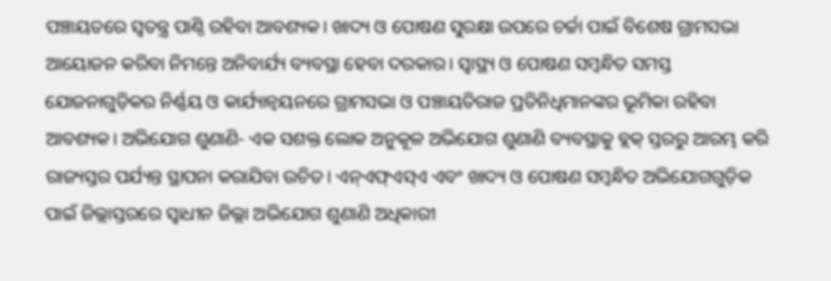ପଞ୍ଚାୟତରେ ସ୍ବତନ୍ତ୍ର ପାଣ୍ଠି ରହିବା ଆବଶ୍ୟକ। ଖାଦ୍ୟ ଓ ପୋଷଣ ସୁରକ୍ଷା ଉପରେ ଚର୍ଚ୍ଚା ପାଇଁ ବିଶେଷ ଗ୍ରାମସଭା ଆୟୋଜନ କରିବା ନିମନ୍ତେ ଅନିବାର୍ଯ୍ୟ ବ୍ୟବସ୍ଥା ହେବା ଦରକାର। ସ୍ବାସ୍ଥ୍ୟ ଓ ପୋଷଣ ସମ୍ବନ୍ଧିତ ସମସ୍ତ ଯୋଜନାଗୁଡ଼ିକର ନିର୍ଣ୍ଣୟ ଓ କାର୍ଯ୍ୟାନ୍ବୟନରେ ଗ୍ରାମସଭା ଓ ପଞ୍ଚାୟତିରାଜ ପ୍ରତିନିଧିମାନଙ୍କର ଭୂମିକା ରହିବା ଆବଶ୍ୟକ। ଅଭିଯୋଗ ଶୁଣାଣି- ଏକ ସଶକ୍ତ ଲୋକ ଅନୁକୂଳ ଅଭିଯୋଗ ଶୁଣାଣି ବ୍ୟବସ୍ଥାକୁ ବ୍ଲକ୍ ସ୍ତରରୁ ଆରମ୍ଭ କରି ରାଜ୍ୟସ୍ତର ପର୍ଯ୍ୟନ୍ତ ସ୍ଥାପନା କରାଯିବା ଉଚିତ। ଏନ୍ଏଫ୍ଏସ୍ଏ ଏବଂ ଖାଦ୍ୟ ଓ ପୋଷଣ ସମ୍ବନ୍ଧିତ ଅଭିଯୋଗଗୁଡ଼ିକ ପାଇଁ ଜିଲ୍ଲାସ୍ତରରେ ସ୍ବାଧୀନ ଜିଲ୍ଲା ଅଭିଯୋଗ ଶୁଣାଣି ଅଧିକାରୀ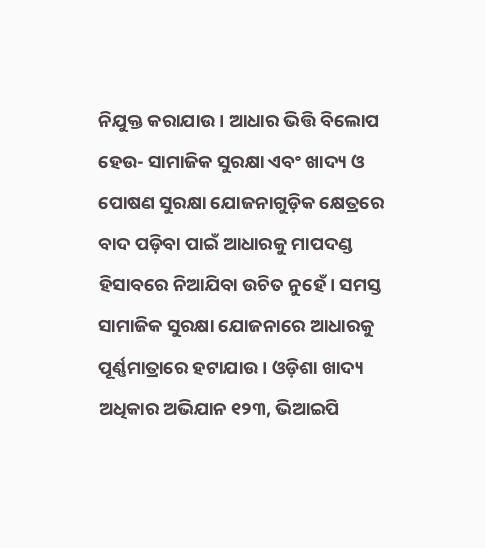ନିଯୁକ୍ତ କରାଯାଉ। ଆଧାର ଭିତ୍ତି ବିଲୋପ ହେଉ- ସାମାଜିକ ସୁରକ୍ଷା ଏବଂ ଖାଦ୍ୟ ଓ ପୋଷଣ ସୁରକ୍ଷା ଯୋଜନାଗୁଡ଼ିକ କ୍ଷେତ୍ରରେ ବାଦ ପଡ଼ିବା ପାଇଁ ଆଧାରକୁ ମାପଦଣ୍ଡ ହିସାବରେ ନିଆଯିବା ଉଚିତ ନୁହେଁ। ସମସ୍ତ ସାମାଜିକ ସୁରକ୍ଷା ଯୋଜନାରେ ଆଧାରକୁ ପୂର୍ଣ୍ଣମାତ୍ରାରେ ହଟାଯାଉ। ଓଡ଼ିଶା ଖାଦ୍ୟ ଅଧିକାର ଅଭିଯାନ ୧୨୩, ଭିଆଇପି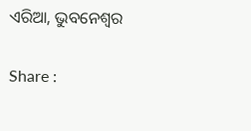ଏରିଆ, ଭୁବନେଶ୍ବର

Share :